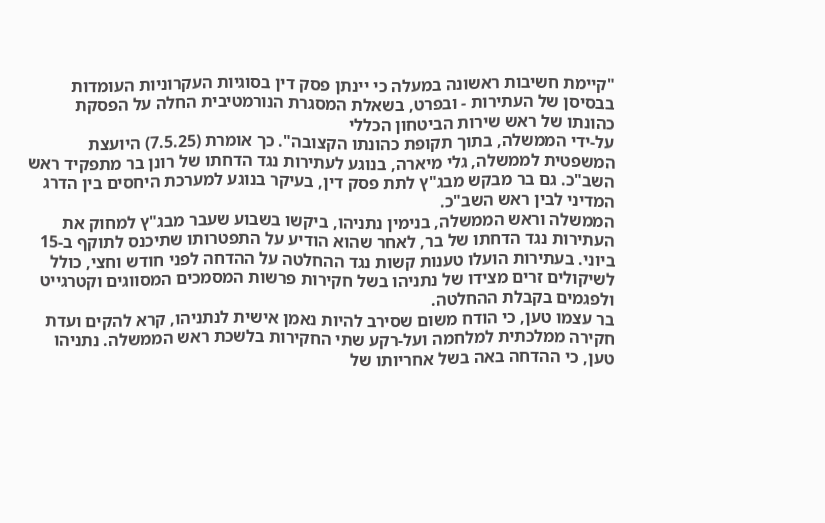"קיימת חשיבות ראשונה במעלה כי יינתן פסק דין בסוגיות העקרוניות העומדות בבסיסן של העתירות - ובפרט, בשאלת המסגרת הנורמטיבית החלה על הפסקת כהונתו של ראש שירות הביטחון הכללי
על-ידי הממשלה, בתוך תקופת כהונתו הקצובה". כך אומרת (7.5.25) היועצת המשפטית לממשלה, גלי מיארה, בנוגע לעתירות נגד הדחתו של רונן בר מתפקיד ראש השב"כ. גם בר מבקש מבג"ץ לתת פסק דין, בעיקר בנוגע למערכת היחסים בין הדרג המדיני לבין ראש השב"כ.
הממשלה וראש הממשלה, בנימין נתניהו, ביקשו בשבוע שעבר מבג"ץ למחוק את העתירות נגד הדחתו של בר, לאחר שהוא הודיע על התפטרותו שתיכנס לתוקף ב-15 ביוני. בעתירות הועלו טענות קשות נגד ההחלטה על ההדחה לפני חודש וחצי, כולל לשיקולים זרים מצידו של נתניהו בשל חקירות פרשות המסמכים המסווגים וקטרגייט ולפגמים בקבלת ההחלטה.
בר עצמו טען, כי הודח משום שסירב להיות נאמן אישית לנתניהו, קרא להקים ועדת חקירה ממלכתית למלחמה ועל-רקע שתי החקירות בלשכת ראש הממשלה. נתניהו טען, כי ההדחה באה בשל אחריותו של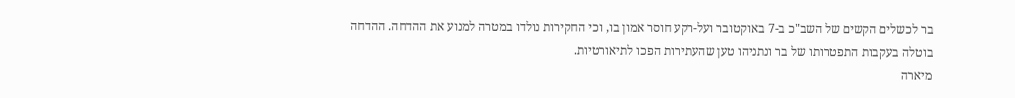בר לכשלים הקשים של השב"כ ב-7 באוקטובר ועל-רקע חוסר אמון בו, וכי החקירות נולדו במטרה למנוע את ההדחה. ההדחה בוטלה בעקבות התפטרותו של בר ונתניהו טען שהעתירות הפכו לתיאורטיות.
מיארה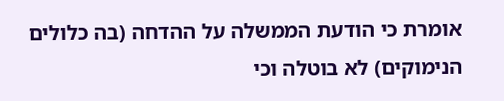אומרת כי הודעת הממשלה על ההדחה (בה כלולים הנימוקים) לא בוטלה וכי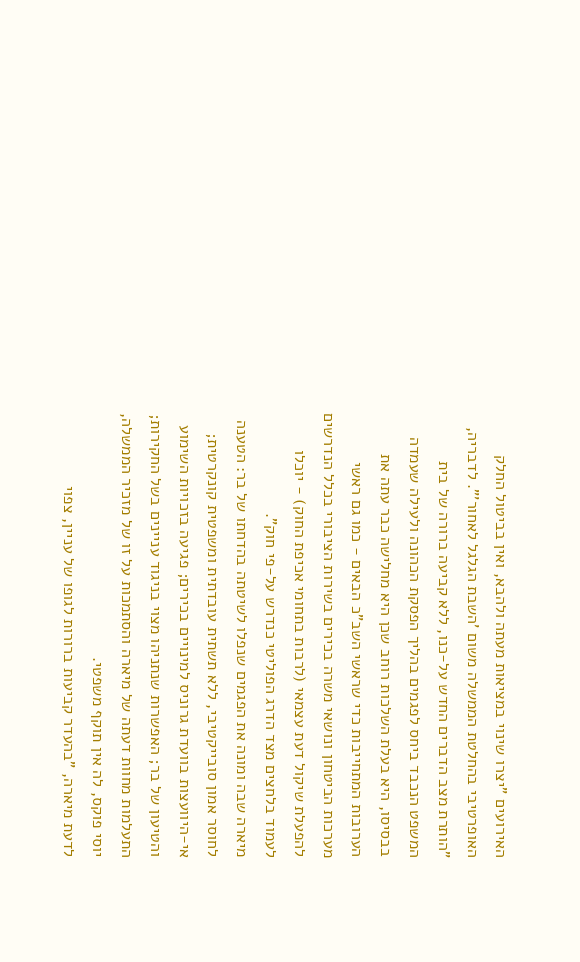האירועים "יצרו שינוי במציאות מעתה ולהבא, ואין בביטול החלק האופרטיבי בהחלטת הממשלה משום 'השבת הגלגל לאחור'". לדבריה, "הותרת מצב הדברים החדש על-כנו, ללא קביעה ברורה של בית המשפט הנכבד ביחס לפגמים בהליך הפסקת הכהונה ולעילה שעמדה בבסיסו, היא בעלת השלכות רוחב שכן היא מחלישה כבר עתה את הערובות המתחייבות כדי שראשי השב"כ הבאים - כמו גם ראשי מערכות הביטחון ונושאי משרה בכירים בשירות הציבורי בכלל הנדרשים להפעלת שיקול דעת עצמאי (לרבות בתחומי אכיפת החוק) - יוכלו לעמוד בלחצים מצד הדרג הפוליטי כנדרש על-פי חוק".
מיארה שבה ומונה את הפגמים שנפלו לשיטתה בהדחתו של בר: הטענה לחוסר אמון סובייקטיבי, ללא תשתית עובדתית ומשפטית קונקרטית; אי-היוועצות בוועדת גרוניס למינויים בכירים; פגיעה בזכויות השימוע והטיעון של בר; האפשרות שנתניהו מצוי בניגוד עניינים בשל החקירות; התעלמות מחוות דעתה של מיארה והסתמכות על זו של מזכיר הממשלה, יוסי פוקס, לה אין תוקף משפטי.
לדעת מיארה, "בהעדר קביעות ברורות לגופו של עניין, צפוי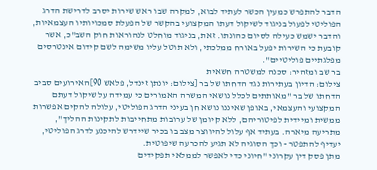הדבר להתפרש כמעין הכשר לעתיד לבוא, למקרה שבו ראש שירות יסרב לדרישת הדרג הפוליטי לפעול בניגוד לשיקול דעתו המקצועי בהקשר של הפעלת סמכויותיו העצמאיות, והדבר ישמש כעילה לסיום כהונתו. זאת, בניגוד מוחלט לנהוראות חוק השב"כ, אשר קובעת כי השירות יפעל באורח ממלכתי, ולא תוטל עליו משימה לשם קידום אינטרסים מפלגתיים פוליטיים".
בר שב ומזהיר: סכנה למשטרה חשאית
צילום: הדיון בעתירות נגד הדחתו של בר [צילום: יונתן זינדל, פלאש 90]האירועים סביב הדחתו של בר "מאותתים לכלל נושאי המשרה האמורים כי עמידה על שיקול דעתם המקצועי והעצמאי, באופן שאיננו נושא חן בעיני הדרג הפוליטי, עלולה להקים אפשרות ממשית ומיידית לפיטוריהם, ללא קיומן של ערובות מתחייבות לתקינות ההליך", מתריעה מיארה. בעתיד אף עלול להיווצר מצב בו בכיר שיידרש להיכנע לדרג הפוליטי, יעדיף להתפטר - וכך הסוגיה לא תגיע להכרעה שיפוטית.
מתן פסק דין עקרוני "חיוני כדי לאפשר לממלאי תפקידים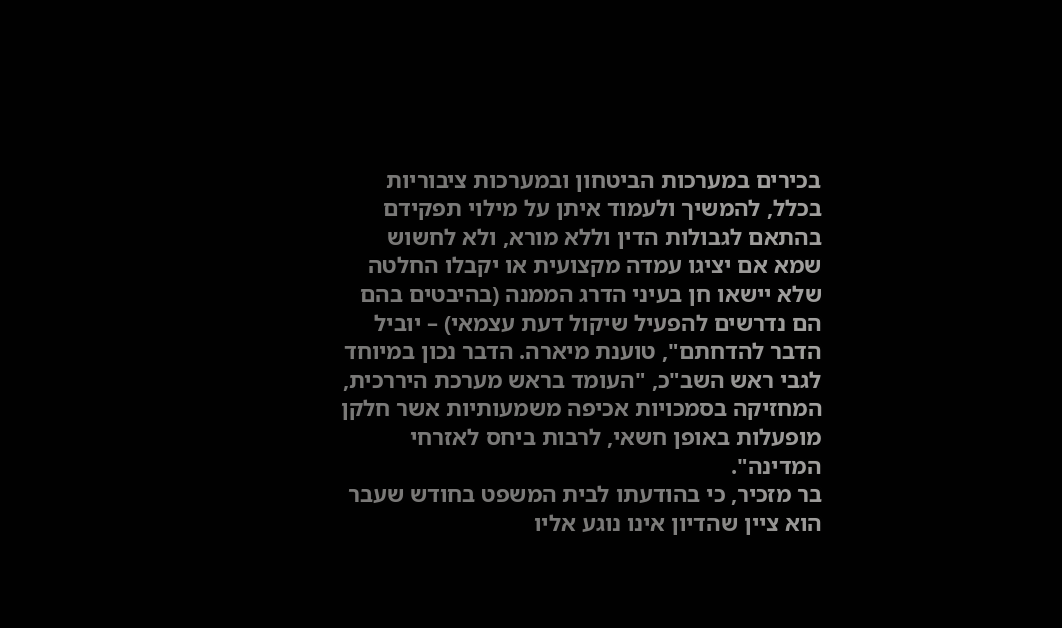בכירים במערכות הביטחון ובמערכות ציבוריות בכלל, להמשיך ולעמוד איתן על מילוי תפקידם בהתאם לגבולות הדין וללא מורא, ולא לחשוש
שמא אם יציגו עמדה מקצועית או יקבלו החלטה שלא יישאו חן בעיני הדרג הממנה (בהיבטים בהם הם נדרשים להפעיל שיקול דעת עצמאי) – יוביל הדבר להדחתם", טוענת מיארה. הדבר נכון במיוחד לגבי ראש השב"כ, "העומד בראש מערכת היררכית, המחזיקה בסמכויות אכיפה משמעותיות אשר חלקן מופעלות באופן חשאי, לרבות ביחס לאזרחי המדינה".
בר מזכיר, כי בהודעתו לבית המשפט בחודש שעבר הוא ציין שהדיון אינו נוגע אליו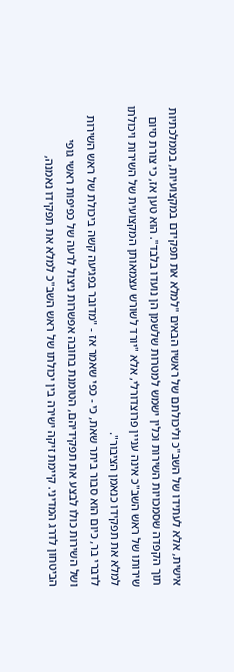אישית, אלא לעתידו של השב"כ וליכולתם של ראשיו הבאים "למלא את תפקידם במקצועיות, בממלכתיות תוך הקפדה שסמכויות השירות וכלין ישמש למטרות שלשמן הן נועדו בלבד". הוא טען אז, כי צורת סיום שירותו של ראש השב"כ אינה עניין פרוצדורלי, אלא "יורד לשורש עצמאותן המקצועית של השירות ויכולתו למלא את תפקידו כנאמן הציבור".
לדברי בר, כיום הוא סבור ביתר שאת, כי - כפי שאמר אז - "מדובר בפגיעה קשה ביכולת של ראש השירות ושל השירות כולו לבצע את תפקידיהם, הטומנת בחובה אפשרות ניצול לרעה של כפיפות ראשי גופי הביטחון לדרג המדיני. קיימת זיקה ישירה בין יכולתו של ראש השב"כ למלא את תפקידו נאמנה,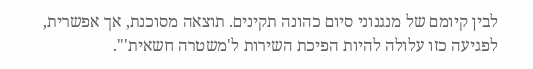לבין קיומם של מנגנוני סיום כהונה תקינים. תוצאה מסוכנת, אך אפשרית, לפגיעה כזו עלולה להיות הפיכת השירות ל'משטרה חשאית'".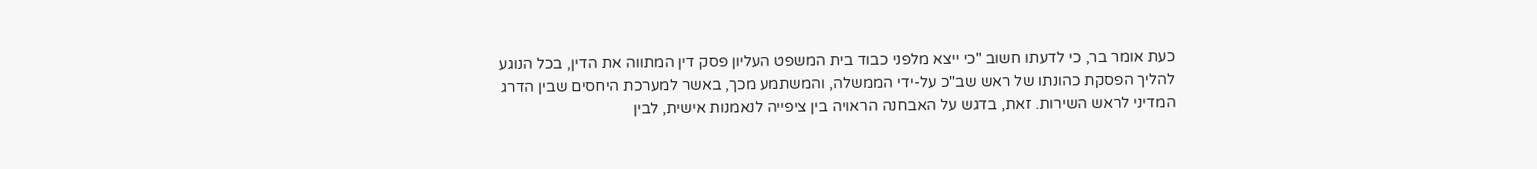כעת אומר בר, כי לדעתו חשוב "כי ייצא מלפני כבוד בית המשפט העליון פסק דין המתווה את הדין, בכל הנוגע להליך הפסקת כהונתו של ראש שב"כ על-ידי הממשלה, והמשתמע מכך, באשר למערכת היחסים שבין הדרג המדיני לראש השירות. זאת, בדגש על האבחנה הראויה בין ציפייה לנאמנות אישית, לבין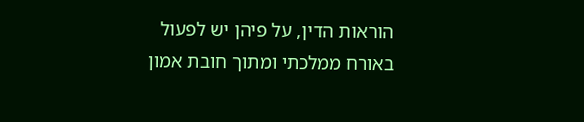הוראות הדין, על פיהן יש לפעול באורח ממלכתי ומתוך חובת אמון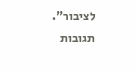לציבור".
תגובות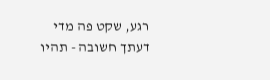רגע, שקט פה מדי
דעתך חשובה - תהיו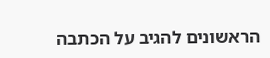הראשונים להגיב על הכתבה